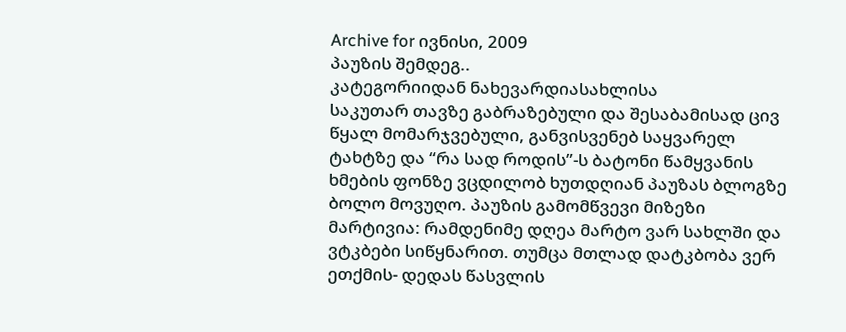Archive for ივნისი, 2009
პაუზის შემდეგ..
კატეგორიიდან ნახევარდიასახლისა
საკუთარ თავზე გაბრაზებული და შესაბამისად ცივ წყალ მომარჯვებული, განვისვენებ საყვარელ ტახტზე და “რა სად როდის”-ს ბატონი წამყვანის ხმების ფონზე ვცდილობ ხუთდღიან პაუზას ბლოგზე ბოლო მოვუღო. პაუზის გამომწვევი მიზეზი მარტივია: რამდენიმე დღეა მარტო ვარ სახლში და ვტკბები სიწყნარით. თუმცა მთლად დატკბობა ვერ ეთქმის- დედას წასვლის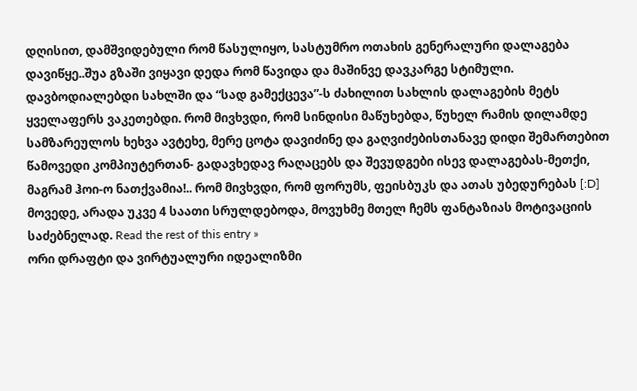დღისით, დამშვიდებული რომ წასულიყო, სასტუმრო ოთახის გენერალური დალაგება დავიწყე..შუა გზაში ვიყავი დედა რომ წავიდა და მაშინვე დავკარგე სტიმული. დავბოდიალებდი სახლში და “სად გამექცევა”-ს ძახილით სახლის დალაგების მეტს ყველაფერს ვაკეთებდი. რომ მივხვდი, რომ სინდისი მაწუხებდა, წუხელ რამის დილამდე სამზარეულოს ხეხვა ავტეხე, მერე ცოტა დავიძინე და გაღვიძებისთანავე დიდი შემართებით წამოვედი კომპიუტერთან- გადავხედავ რაღაცებს და შევუდგები ისევ დალაგებას-მეთქი, მაგრამ ჰოი-ო ნათქვამია!.. რომ მივხვდი, რომ ფორუმს, ფეისბუკს და ათას უბედურებას [:D] მოვედე, არადა უკვე 4 საათი სრულდებოდა, მოვუხმე მთელ ჩემს ფანტაზიას მოტივაციის საძებნელად. Read the rest of this entry »
ორი დრაფტი და ვირტუალური იდეალიზმი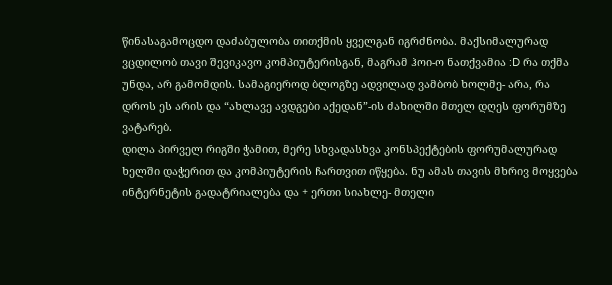წინასაგამოცდო დაძაბულობა თითქმის ყველგან იგრძნობა. მაქსიმალურად ვცდილობ თავი შევიკავო კომპიუტერისგან, მაგრამ ჰოი-ო ნათქვამია :D რა თქმა უნდა, არ გამომდის. სამაგიეროდ ბლოგზე ადვილად ვამბობ ხოლმე- არა, რა დროს ეს არის და “ახლავე ავდგები აქედან”-ის ძახილში მთელ დღეს ფორუმზე ვატარებ.
დილა პირველ რიგში ჭამით, მერე სხვადასხვა კონსპექტების ფორუმალურად ხელში დაჭერით და კომპიუტერის ჩართვით იწყება. ნუ ამას თავის მხრივ მოყვება ინტერნეტის გადატრიალება და + ერთი სიახლე- მთელი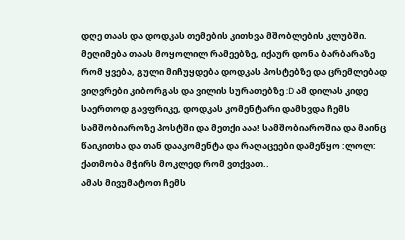დღე თაას და დოდკას თემების კითხვა მშობლების კლუბში. მეღიმება თაას მოყოლილ რამეებზე, იქაურ დონა ბარბარაზე რომ ყვება, გული მიჩუყდება დოდკას პოსტებზე და ცრემლებად ვიღვრები კიბორგას და ვილის სურათებზე :D ამ დილას კიდე საერთოდ გავფრიკე, დოდკას კომენტარი დამხვდა ჩემს სამშობიაროზე პოსტში და მეთქი ააა! სამშობიაროშია და მაინც წაიკითხა და თან დააკომენტა და რაღაცეები დამეწყო :ლოლ: ქათმობა მჭირს მოკლედ რომ ვთქვათ..
ამას მივუმატოთ ჩემს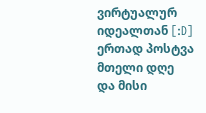ვირტუალურ იდეალთან [:D] ერთად პოსტვა მთელი დღე და მისი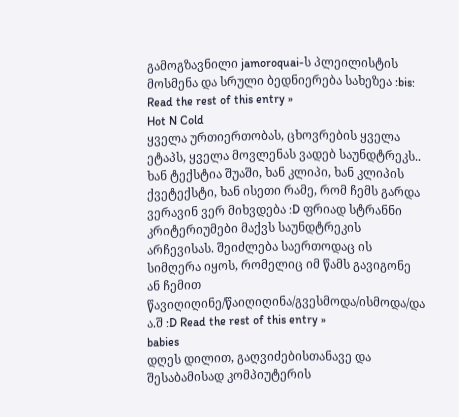გამოგზავნილი jamoroquai-ს პლეილისტის მოსმენა და სრული ბედნიერება სახეზეა :bis: Read the rest of this entry »
Hot N Cold
ყველა ურთიერთობას, ცხოვრების ყველა ეტაპს, ყველა მოვლენას ვადებ საუნდტრეკს.. ხან ტექსტია შუაში, ხან კლიპი, ხან კლიპის ქვეტექსტი, ხან ისეთი რამე, რომ ჩემს გარდა ვერავინ ვერ მიხვდება :D ფრიად სტრანნი კრიტერიუმები მაქვს საუნდტრეკის არჩევისას. შეიძლება საერთოდაც ის სიმღერა იყოს, რომელიც იმ წამს გავიგონე ან ჩემით წავიღიღინე/წაიღიღინა/გვესმოდა/ისმოდა/და ა.შ :D Read the rest of this entry »
babies
დღეს დილით, გაღვიძებისთანავე და შესაბამისად კომპიუტერის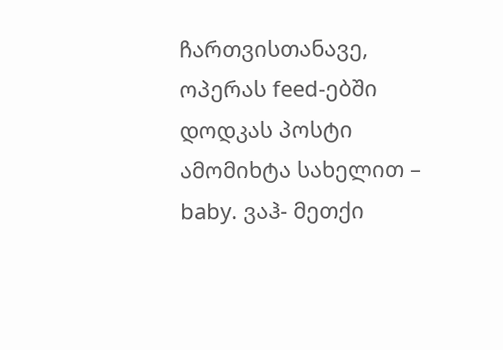ჩართვისთანავე, ოპერას feed-ებში დოდკას პოსტი ამომიხტა სახელით – baby. ვაჰ- მეთქი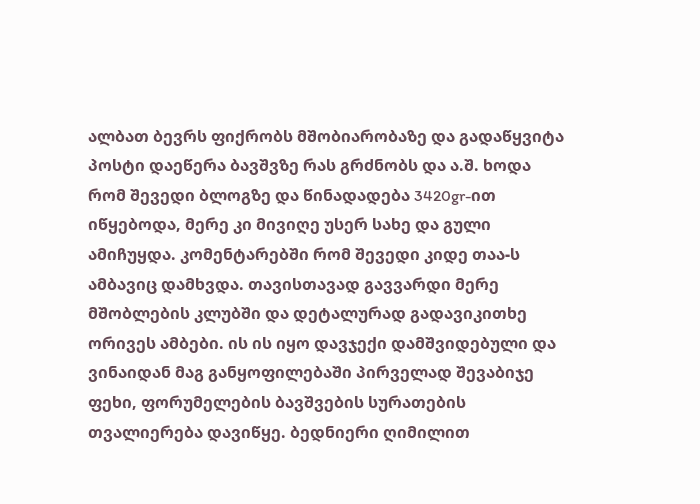ალბათ ბევრს ფიქრობს მშობიარობაზე და გადაწყვიტა პოსტი დაეწერა ბავშვზე რას გრძნობს და ა.შ. ხოდა რომ შევედი ბლოგზე და წინადადება 3420gr-ით იწყებოდა, მერე კი მივიღე უსერ სახე და გული ამიჩუყდა. კომენტარებში რომ შევედი კიდე თაა-ს ამბავიც დამხვდა. თავისთავად გავვარდი მერე მშობლების კლუბში და დეტალურად გადავიკითხე ორივეს ამბები. ის ის იყო დავჯექი დამშვიდებული და ვინაიდან მაგ განყოფილებაში პირველად შევაბიჯე ფეხი, ფორუმელების ბავშვების სურათების თვალიერება დავიწყე. ბედნიერი ღიმილით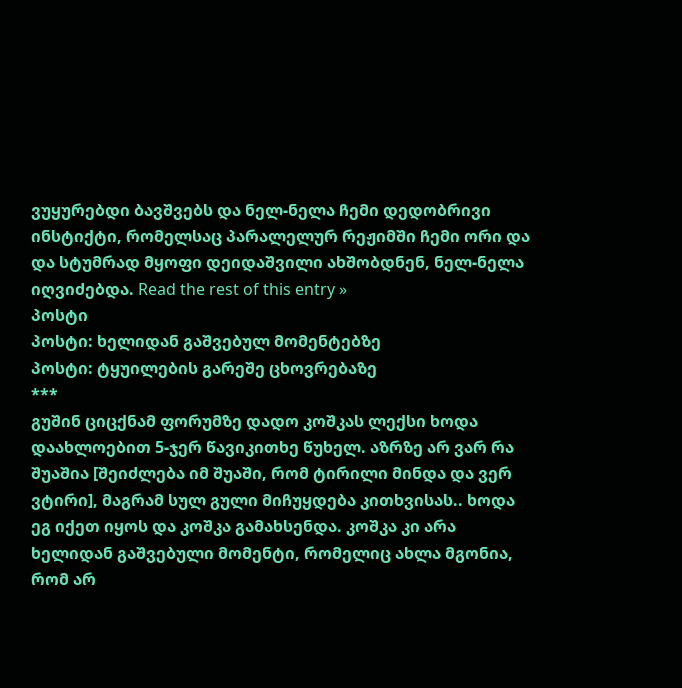ვუყურებდი ბავშვებს და ნელ-ნელა ჩემი დედობრივი ინსტიქტი, რომელსაც პარალელურ რეჟიმში ჩემი ორი და და სტუმრად მყოფი დეიდაშვილი ახშობდნენ, ნელ-ნელა იღვიძებდა. Read the rest of this entry »
პოსტი
პოსტი: ხელიდან გაშვებულ მომენტებზე
პოსტი: ტყუილების გარეშე ცხოვრებაზე
***
გუშინ ციცქნამ ფორუმზე დადო კოშკას ლექსი ხოდა დაახლოებით 5-ჯერ წავიკითხე წუხელ. აზრზე არ ვარ რა შუაშია [შეიძლება იმ შუაში, რომ ტირილი მინდა და ვერ ვტირი], მაგრამ სულ გული მიჩუყდება კითხვისას.. ხოდა ეგ იქეთ იყოს და კოშკა გამახსენდა. კოშკა კი არა ხელიდან გაშვებული მომენტი, რომელიც ახლა მგონია, რომ არ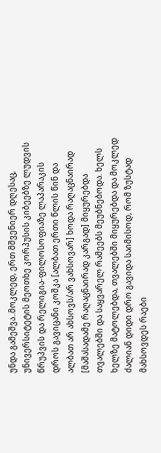უნდა გამეშვა..მოკლედ, ერთ მშვენიერ დღესაც, უნივერსიტეტის მეოთხე კორპუსის კიბეებზე ლუდვის წრუპვის და რელიგია-ფილოსოფიაზე ლაპარაკის დროს გავიცანი კოშკა [ალბათ ერთი წლის წინ და ალბათ არ ახსოვს/არ ვახსოვარ] ხოდა რაღაცნაირად [მაშასადამე რაღაცნაირად კარგად] მიყურებდა თვალებში და საყვარელ რამეებს მეუბნებოდა. ხელს ხელზე მატოლებდა, თვალებში მიყურებდა და მოკლედ ძალიან დიდი დრო გავიდა საიმისოდ, რომ ზუსტად მახსოვდეს რაები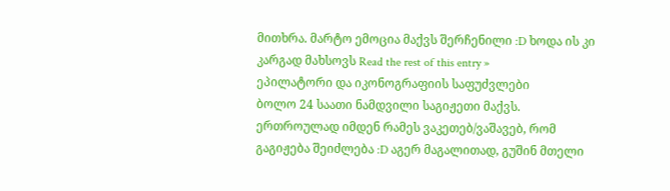მითხრა. მარტო ემოცია მაქვს შერჩენილი :D ხოდა ის კი კარგად მახსოვს Read the rest of this entry »
ეპილატორი და იკონოგრაფიის საფუძვლები
ბოლო 24 საათი ნამდვილი საგიჟეთი მაქვს. ერთროულად იმდენ რამეს ვაკეთებ/ვაშავებ, რომ გაგიჟება შეიძლება :D აგერ მაგალითად, გუშინ მთელი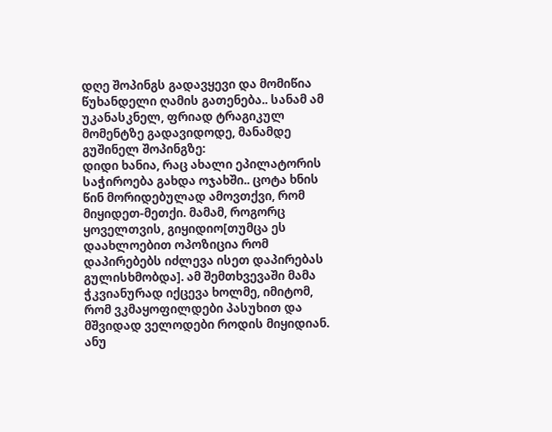დღე შოპინგს გადავყევი და მომიწია წუხანდელი ღამის გათენება.. სანამ ამ უკანასკნელ, ფრიად ტრაგიკულ მომენტზე გადავიდოდე, მანამდე გუშინელ შოპინგზე:
დიდი ხანია, რაც ახალი ეპილატორის საჭიროება გახდა ოჯახში.. ცოტა ხნის წინ მორიდებულად ამოვთქვი, რომ მიყიდეთ-მეთქი. მამამ, როგორც ყოველთვის, გიყიდიო[თუმცა ეს დაახლოებით ოპოზიცია რომ დაპირებებს იძლევა ისეთ დაპირებას გულისხმობდა]. ამ შემთხვევაში მამა ჭკვიანურად იქცევა ხოლმე, იმიტომ, რომ ვკმაყოფილდები პასუხით და მშვიდად ველოდები როდის მიყიდიან. ანუ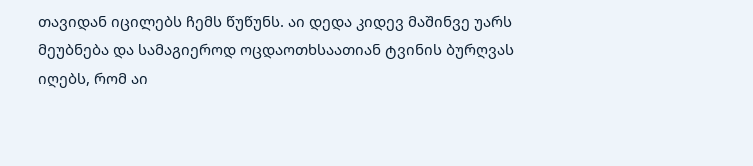თავიდან იცილებს ჩემს წუწუნს. აი დედა კიდევ მაშინვე უარს მეუბნება და სამაგიეროდ ოცდაოთხსაათიან ტვინის ბურღვას იღებს, რომ აი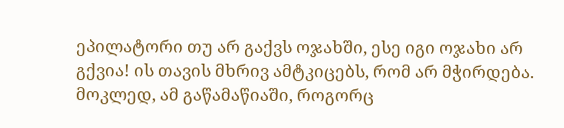ეპილატორი თუ არ გაქვს ოჯახში, ესე იგი ოჯახი არ გქვია! ის თავის მხრივ ამტკიცებს, რომ არ მჭირდება. მოკლედ, ამ გაწამაწიაში, როგორც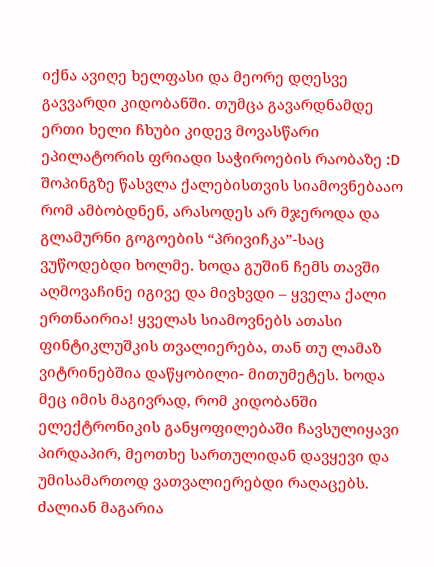იქნა ავიღე ხელფასი და მეორე დღესვე გავვარდი კიდობანში. თუმცა გავარდნამდე ერთი ხელი ჩხუბი კიდევ მოვასწარი ეპილატორის ფრიადი საჭიროების რაობაზე :D
შოპინგზე წასვლა ქალებისთვის სიამოვნებააო რომ ამბობდნენ, არასოდეს არ მჯეროდა და გლამურნი გოგოების “პრივიჩკა”-საც ვუწოდებდი ხოლმე. ხოდა გუშინ ჩემს თავში აღმოვაჩინე იგივე და მივხვდი – ყველა ქალი ერთნაირია! ყველას სიამოვნებს ათასი ფინტიკლუშკის თვალიერება, თან თუ ლამაზ ვიტრინებშია დაწყობილი- მითუმეტეს. ხოდა მეც იმის მაგივრად, რომ კიდობანში ელექტრონიკის განყოფილებაში ჩავსულიყავი პირდაპირ, მეოთხე სართულიდან დავყევი და უმისამართოდ ვათვალიერებდი რაღაცებს. ძალიან მაგარია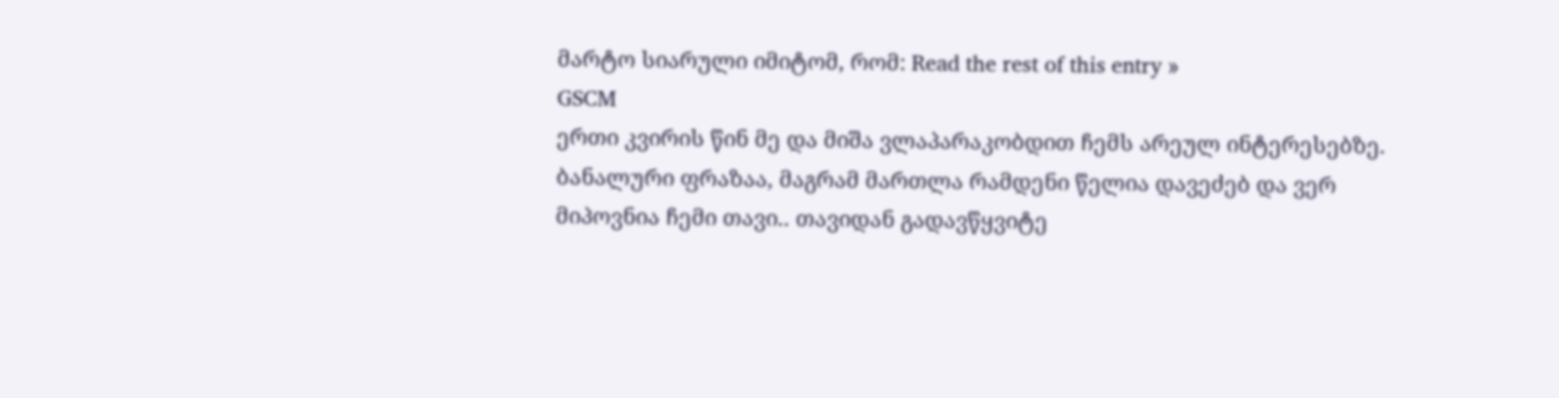მარტო სიარული იმიტომ, რომ: Read the rest of this entry »
GSCM
ერთი კვირის წინ მე და მიშა ვლაპარაკობდით ჩემს არეულ ინტერესებზე. ბანალური ფრაზაა, მაგრამ მართლა რამდენი წელია დავეძებ და ვერ მიპოვნია ჩემი თავი.. თავიდან გადავწყვიტე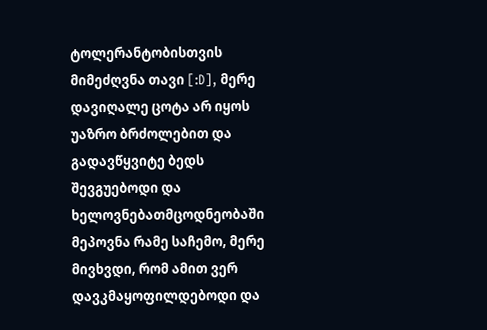ტოლერანტობისთვის მიმეძღვნა თავი [:D], მერე დავიღალე ცოტა არ იყოს უაზრო ბრძოლებით და გადავწყვიტე ბედს შევგუებოდი და ხელოვნებათმცოდნეობაში მეპოვნა რამე საჩემო, მერე მივხვდი, რომ ამით ვერ დავკმაყოფილდებოდი და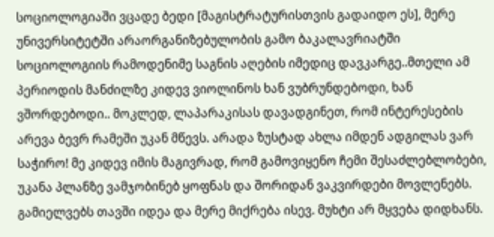სოციოლოგიაში ვცადე ბედი [მაგისტრატურისთვის გადაიდო ეს], მერე უნივერსიტეტში არაორგანიზებულობის გამო ბაკალავრიატში სოციოლოგიის რამოდენიმე საგნის აღების იმედიც დავკარგე..მთელი ამ პერიოდის მანძილზე კიდევ ვიოლინოს ხან ვუბრუნდებოდი, ხან ვშორდებოდი.. მოკლედ, ლაპარაკისას დავადგინეთ, რომ ინტერესების არევა ბევრ რამეში უკან მწევს. არადა ზუსტად ახლა იმდენ ადგილას ვარ საჭირო! მე კიდევ იმის მაგივრად, რომ გამოვიყენო ჩემი შესაძლებლობები, უკანა პლანზე ვამჯობინებ ყოფნას და შორიდან ვაკვირდები მოვლენებს. გამიელვებს თავში იდეა და მერე მიქრება ისევ. მუხტი არ მყვება დიდხანს.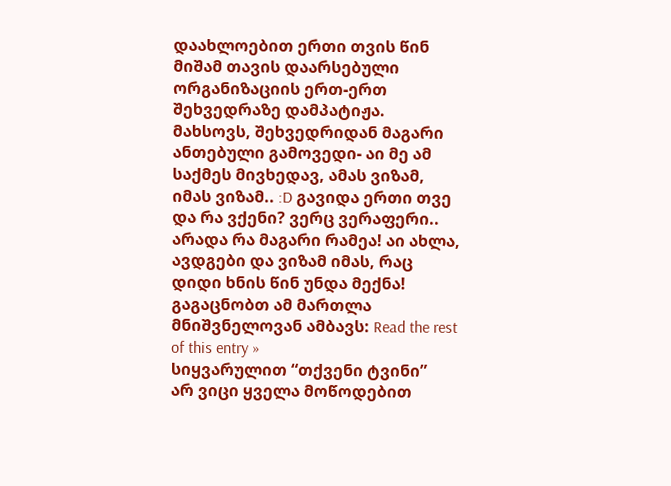დაახლოებით ერთი თვის წინ მიშამ თავის დაარსებული ორგანიზაციის ერთ-ერთ შეხვედრაზე დამპატიჟა. მახსოვს, შეხვედრიდან მაგარი ანთებული გამოვედი- აი მე ამ საქმეს მივხედავ, ამას ვიზამ, იმას ვიზამ.. :D გავიდა ერთი თვე და რა ვქენი? ვერც ვერაფერი.. არადა რა მაგარი რამეა! აი ახლა, ავდგები და ვიზამ იმას, რაც დიდი ხნის წინ უნდა მექნა! გაგაცნობთ ამ მართლა მნიშვნელოვან ამბავს: Read the rest of this entry »
სიყვარულით “თქვენი ტვინი”
არ ვიცი ყველა მოწოდებით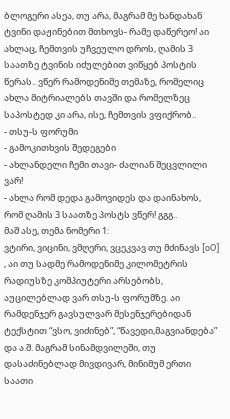ბლოგერი ასეა, თუ არა, მაგრამ მე ხანდახან ტვინი დაჟინებით მთხოვს- რამე დაწერეო! აი ახლაც, ჩემთვის უჩვეულო დროს, ღამის 3 საათზე ტვინის იძულებით ვიწყებ პოსტის წერას.. ვწერ რამოდენიმე თემაზე, რომელიც ახლა მიტრიალებს თავში და რომელზეც საპოსტედ კი არა, ისე, ჩემთვის ვფიქრობ..
- თსუ-ს ფორუმი
- გამოკითხვის შედეგები
- ახლანდელი ჩემი თავი- ძალიან შეცვლილი ვარ!
- ახლა რომ დედა გამოვიდეს და დაინახოს, რომ ღამის 3 საათზე პოსტს ვწერ! გგგ..
მაშ ასე, თემა ნომერი 1:
ვტირი, ვიცინი, ვმღერი, ვცეკვავ თუ მძინავს [oO] , აი თუ სადმე რამოდენიმე კილომეტრის რადიუსზე კომპიუტერი არსებობს, აუცილებლად ვარ თსუ-ს ფორუმზე. აი რამდენჯერ გავსულვარ მესენჯერებიდან ტექსტით “ვსო, ვიძინებ”, “წავედი,მაგვიანდება” და ა.შ. მაგრამ სინამდვილეში, თუ დასაძინებლად მივდივარ, მინიმუმ ერთი საათი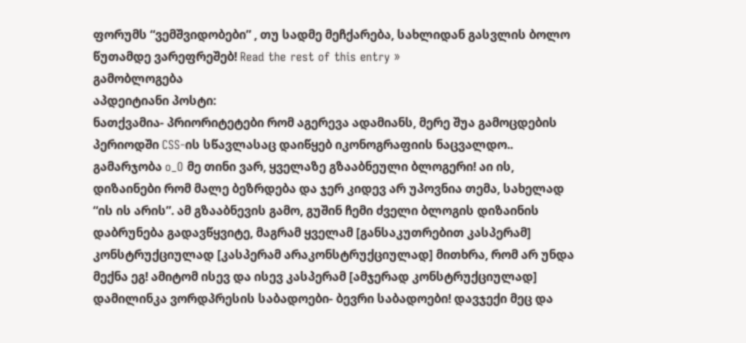ფორუმს “ვემშვიდობები” , თუ სადმე მეჩქარება, სახლიდან გასვლის ბოლო წუთამდე ვარეფრეშებ! Read the rest of this entry »
გამობლოგება
აპდეიტიანი პოსტი:
ნათქვამია- პრიორიტეტები რომ აგერევა ადამიანს, მერე შუა გამოცდების პერიოდში CSS-ის სწავლასაც დაიწყებ იკონოგრაფიის ნაცვალდო..
გამარჯობა o_O მე თინი ვარ, ყველაზე გზააბნეული ბლოგერი! აი ის, დიზაინები რომ მალე ბეზრდება და ჯერ კიდევ არ უპოვნია თემა, სახელად “ის ის არის”. ამ გზააბნევის გამო, გუშინ ჩემი ძველი ბლოგის დიზაინის დაბრუნება გადავწყვიტე, მაგრამ ყველამ [განსაკუთრებით კასპერამ] კონსტრუქციულად [კასპერამ არაკონსტრუქციულად] მითხრა, რომ არ უნდა მექნა ეგ! ამიტომ ისევ და ისევ კასპერამ [ამჯერად კონსტრუქციულად] დამილინკა ვორდპრესის საბადოები- ბევრი საბადოები! დავჯექი მეც და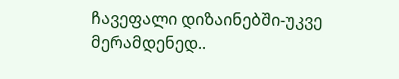ჩავეფალი დიზაინებში-უკვე მერამდენედ..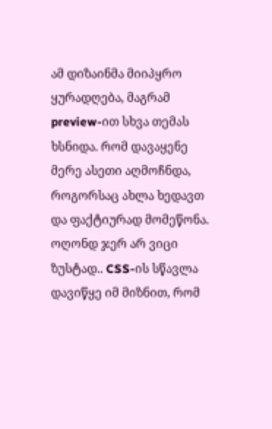ამ დიზაინმა მიიპყრო ყურადღება, მაგრამ preview-ით სხვა თემას ხსნიდა. რომ დავაყენე მერე ასეთი აღმოჩნდა, როგორსაც ახლა ხედავთ და ფაქტიურად მომეწონა. ოღონდ ჯერ არ ვიცი ზუსტად.. CSS-ის სწავლა დავიწყე იმ მიზნით, რომ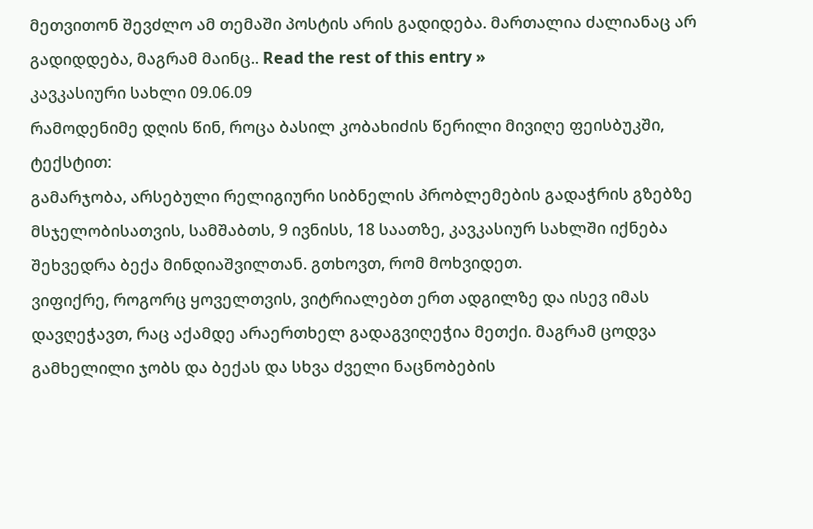მეთვითონ შევძლო ამ თემაში პოსტის არის გადიდება. მართალია ძალიანაც არ გადიდდება, მაგრამ მაინც.. Read the rest of this entry »
კავკასიური სახლი 09.06.09
რამოდენიმე დღის წინ, როცა ბასილ კობახიძის წერილი მივიღე ფეისბუკში, ტექსტით:
გამარჯობა, არსებული რელიგიური სიბნელის პრობლემების გადაჭრის გზებზე მსჯელობისათვის, სამშაბთს, 9 ივნისს, 18 საათზე, კავკასიურ სახლში იქნება შეხვედრა ბექა მინდიაშვილთან. გთხოვთ, რომ მოხვიდეთ.
ვიფიქრე, როგორც ყოველთვის, ვიტრიალებთ ერთ ადგილზე და ისევ იმას დავღეჭავთ, რაც აქამდე არაერთხელ გადაგვიღეჭია მეთქი. მაგრამ ცოდვა გამხელილი ჯობს და ბექას და სხვა ძველი ნაცნობების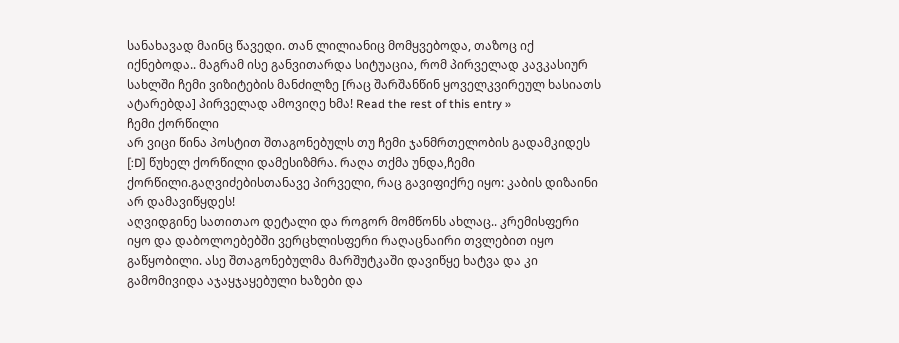სანახავად მაინც წავედი. თან ლილიანიც მომყვებოდა, თაზოც იქ იქნებოდა.. მაგრამ ისე განვითარდა სიტუაცია, რომ პირველად კავკასიურ სახლში ჩემი ვიზიტების მანძილზე [რაც შარშანწინ ყოველკვირეულ ხასიათს ატარებდა] პირველად ამოვიღე ხმა! Read the rest of this entry »
ჩემი ქორწილი
არ ვიცი წინა პოსტით შთაგონებულს თუ ჩემი ჯანმრთელობის გადამკიდეს [:D] წუხელ ქორწილი დამესიზმრა. რაღა თქმა უნდა,ჩემი ქორწილი.გაღვიძებისთანავე პირველი, რაც გავიფიქრე იყო: კაბის დიზაინი არ დამავიწყდეს!
აღვიდგინე სათითაო დეტალი და როგორ მომწონს ახლაც.. კრემისფერი იყო და დაბოლოებებში ვერცხლისფერი რაღაცნაირი თვლებით იყო გაწყობილი. ასე შთაგონებულმა მარშუტკაში დავიწყე ხატვა და კი გამომივიდა აჯაყჯაყებული ხაზები და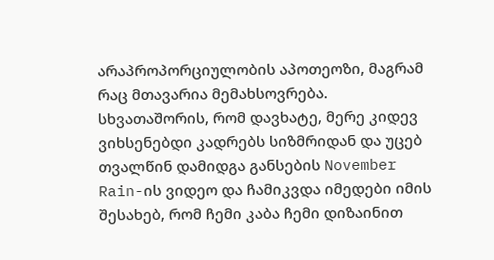არაპროპორციულობის აპოთეოზი, მაგრამ რაც მთავარია მემახსოვრება. სხვათაშორის, რომ დავხატე, მერე კიდევ ვიხსენებდი კადრებს სიზმრიდან და უცებ თვალწინ დამიდგა განსების November Rain-ის ვიდეო და ჩამიკვდა იმედები იმის შესახებ, რომ ჩემი კაბა ჩემი დიზაინით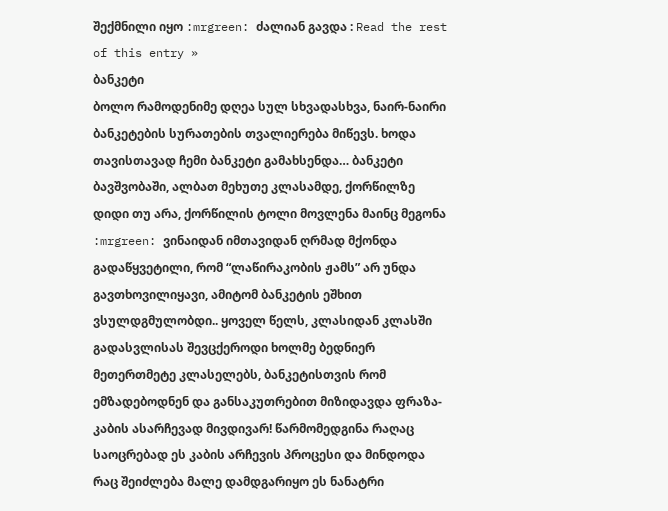შექმნილი იყო :mrgreen: ძალიან გავდა : Read the rest of this entry »
ბანკეტი
ბოლო რამოდენიმე დღეა სულ სხვადასხვა, ნაირ-ნაირი ბანკეტების სურათების თვალიერება მიწევს. ხოდა თავისთავად ჩემი ბანკეტი გამახსენდა… ბანკეტი ბავშვობაში, ალბათ მეხუთე კლასამდე, ქორწილზე დიდი თუ არა, ქორწილის ტოლი მოვლენა მაინც მეგონა :mrgreen: ვინაიდან იმთავიდან ღრმად მქონდა გადაწყვეტილი, რომ “ლაწირაკობის ჟამს” არ უნდა გავთხოვილიყავი, ამიტომ ბანკეტის ეშხით ვსულდგმულობდი.. ყოველ წელს, კლასიდან კლასში გადასვლისას შევცქეროდი ხოლმე ბედნიერ მეთერთმეტე კლასელებს, ბანკეტისთვის რომ ემზადებოდნენ და განსაკუთრებით მიზიდავდა ფრაზა- კაბის ასარჩევად მივდივარ! წარმომედგინა რაღაც საოცრებად ეს კაბის არჩევის პროცესი და მინდოდა რაც შეიძლება მალე დამდგარიყო ეს ნანატრი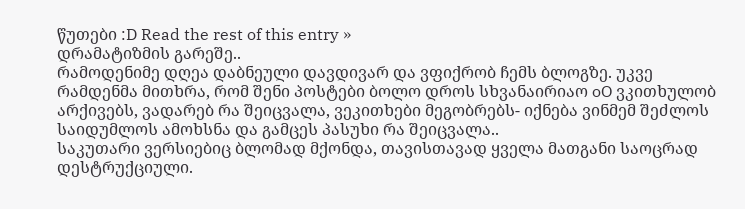წუთები :D Read the rest of this entry »
დრამატიზმის გარეშე..
რამოდენიმე დღეა დაბნეული დავდივარ და ვფიქრობ ჩემს ბლოგზე. უკვე რამდენმა მითხრა, რომ შენი პოსტები ბოლო დროს სხვანაირიაო oO ვკითხულობ არქივებს, ვადარებ რა შეიცვალა, ვეკითხები მეგობრებს- იქნება ვინმემ შეძლოს საიდუმლოს ამოხსნა და გამცეს პასუხი რა შეიცვალა..
საკუთარი ვერსიებიც ბლომად მქონდა, თავისთავად ყველა მათგანი საოცრად დესტრუქციული.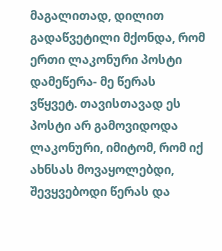მაგალითად, დილით გადაწვეტილი მქონდა, რომ ერთი ლაკონური პოსტი დამეწერა- მე წერას ვწყვეტ. თავისთავად ეს პოსტი არ გამოვიდოდა ლაკონური, იმიტომ, რომ იქ ახნსას მოვაყოლებდი, შევყვებოდი წერას და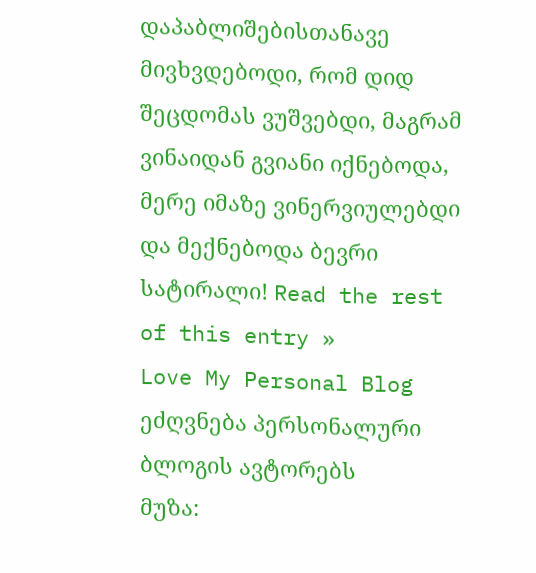დაპაბლიშებისთანავე მივხვდებოდი, რომ დიდ შეცდომას ვუშვებდი, მაგრამ ვინაიდან გვიანი იქნებოდა, მერე იმაზე ვინერვიულებდი და მექნებოდა ბევრი სატირალი! Read the rest of this entry »
Love My Personal Blog
ეძღვნება პერსონალური ბლოგის ავტორებს
მუზა: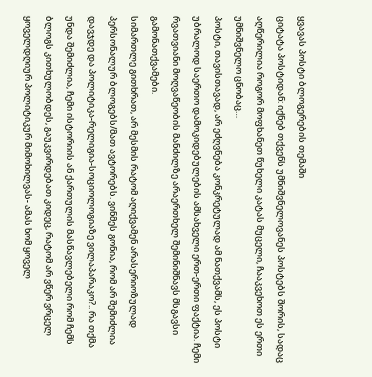ყვავას პოსტი ბლოგერების თემაში
ციტატა პოსტიდან: იქნებ თქვენს უმნიშვნელოვანეს პოსტებს შორის, სადაც აღწერილია როგორ მოფხანეთ წუხელი კატას მუცელი, ჩააკვეხოთ ეს ერთი უმნიშვნელო ცნობაც…
პოსტი, თავისთავად, არ ეძღვნება კონკრეტულად ამ ნათქვამს, ეს პოსტი უბრალოდ საერთო დამოკიდებულების ამსახველი ერთ-ერთი ფაქტია. ჩემი რვათვიანი მოღვაწეობის მანძილზე არაერთხელ შემინიშნავს მსგავსი გამონათქვამები.
სიმართლე გითხრათ, არ მესმის რატომ აღიქვამენ არასერიოზულად პერსონალურ ბლოგებს/მათ ავტორებს. ვინმეს გონია, რომ არ შემიძლია დავჯდე და პოლიტიკა-რელიგია-სოციოლოგიაზე ვილაპარაკო?.. რა თქმა უნდა შემიძლია, ჩემი ისტორიის ან ქართულის მასწავლებელი რომ ჩემს ბლოგს კითხულობდეს, გაუკვირდებათ კიდეც, რატომ არ ვწერ ვრცელ ყოველდღიურ პოლიტიკურ მიმოხილვას- ამას ხომ ყოველ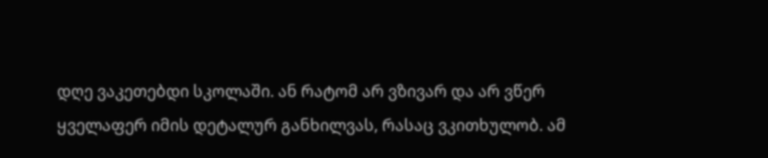დღე ვაკეთებდი სკოლაში. ან რატომ არ ვზივარ და არ ვწერ ყველაფერ იმის დეტალურ განხილვას, რასაც ვკითხულობ. ამ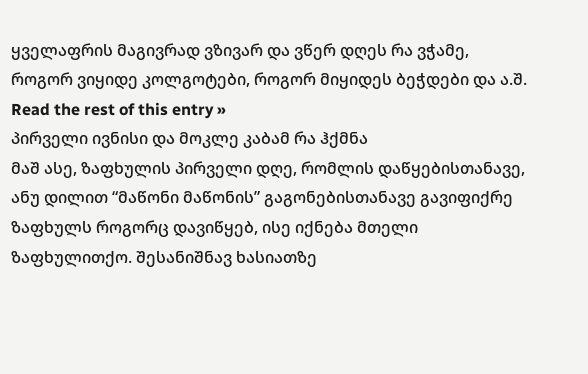ყველაფრის მაგივრად ვზივარ და ვწერ დღეს რა ვჭამე, როგორ ვიყიდე კოლგოტები, როგორ მიყიდეს ბეჭდები და ა.შ. Read the rest of this entry »
პირველი ივნისი და მოკლე კაბამ რა ჰქმნა
მაშ ასე, ზაფხულის პირველი დღე, რომლის დაწყებისთანავე, ანუ დილით “მაწონი მაწონის” გაგონებისთანავე გავიფიქრე ზაფხულს როგორც დავიწყებ, ისე იქნება მთელი ზაფხულითქო. შესანიშნავ ხასიათზე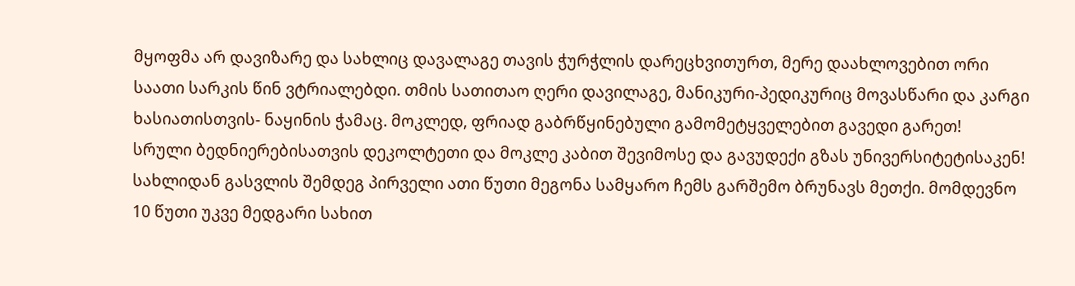მყოფმა არ დავიზარე და სახლიც დავალაგე თავის ჭურჭლის დარეცხვითურთ, მერე დაახლოვებით ორი საათი სარკის წინ ვტრიალებდი. თმის სათითაო ღერი დავილაგე, მანიკური-პედიკურიც მოვასწარი და კარგი ხასიათისთვის- ნაყინის ჭამაც. მოკლედ, ფრიად გაბრწყინებული გამომეტყველებით გავედი გარეთ!
სრული ბედნიერებისათვის დეკოლტეთი და მოკლე კაბით შევიმოსე და გავუდექი გზას უნივერსიტეტისაკენ! სახლიდან გასვლის შემდეგ პირველი ათი წუთი მეგონა სამყარო ჩემს გარშემო ბრუნავს მეთქი. მომდევნო 10 წუთი უკვე მედგარი სახით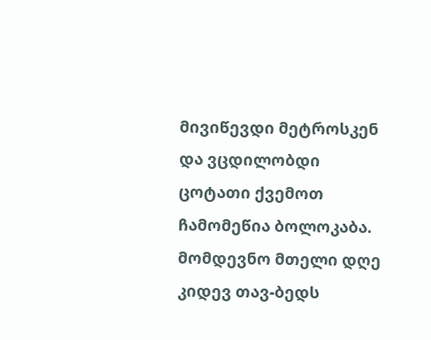მივიწევდი მეტროსკენ და ვცდილობდი ცოტათი ქვემოთ ჩამომეწია ბოლოკაბა. მომდევნო მთელი დღე კიდევ თავ-ბედს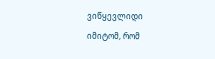ვიწყევლიდი
იმიტომ, რომ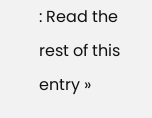: Read the rest of this entry »